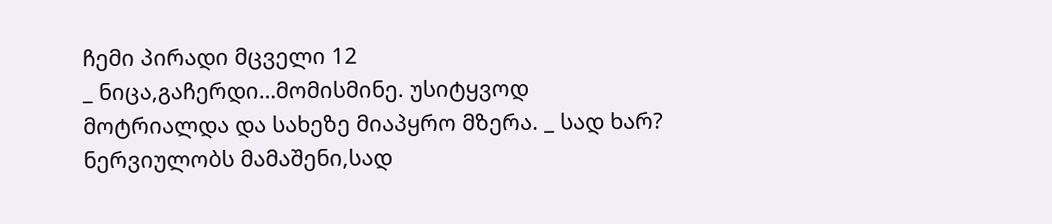ჩემი პირადი მცველი 12
_ ნიცა,გაჩერდი…მომისმინე. უსიტყვოდ მოტრიალდა და სახეზე მიაპყრო მზერა. _ სად ხარ? ნერვიულობს მამაშენი,სად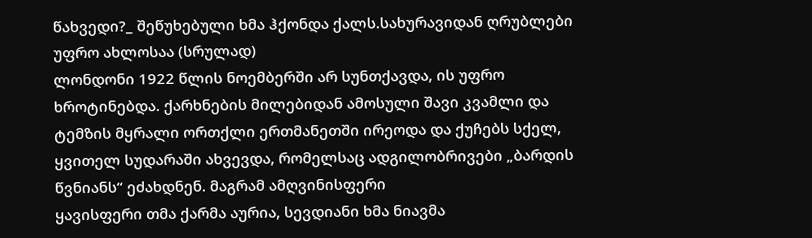წახვედი?_ შეწუხებული ხმა ჰქონდა ქალს.სახურავიდან ღრუბლები უფრო ახლოსაა (სრულად)
ლონდონი 1922 წლის ნოემბერში არ სუნთქავდა, ის უფრო ხროტინებდა. ქარხნების მილებიდან ამოსული შავი კვამლი და ტემზის მყრალი ორთქლი ერთმანეთში ირეოდა და ქუჩებს სქელ, ყვითელ სუდარაში ახვევდა, რომელსაც ადგილობრივები „ბარდის წვნიანს“ ეძახდნენ. მაგრამ ამღვინისფერი
ყავისფერი თმა ქარმა აურია, სევდიანი ხმა ნიავმა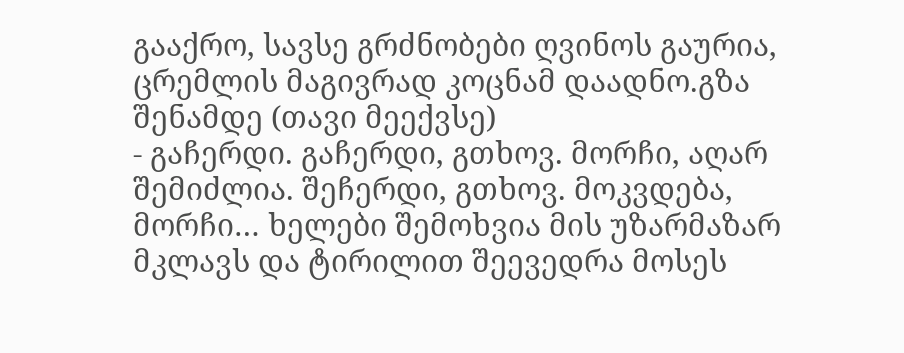გააქრო, სავსე გრძნობები ღვინოს გაურია, ცრემლის მაგივრად კოცნამ დაადნო.გზა შენამდე (თავი მეექვსე)
- გაჩერდი. გაჩერდი, გთხოვ. მორჩი, აღარ შემიძლია. შეჩერდი, გთხოვ. მოკვდება, მორჩი… ხელები შემოხვია მის უზარმაზარ მკლავს და ტირილით შეევედრა მოსეს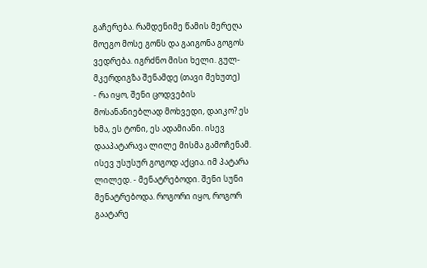გაჩერება. რამდენიმე წამის მერეღა მოეგო მოსე გონს და გაიგონა გოგოს ვედრება. იგრძნო მისი ხელი. გულ-მკერდიგზა შენამდე (თავი მეხუთე)
- რა იყო, შენი ცოდვების მოსანანიებლად მოხვედი, დაიკო? ეს ხმა, ეს ტონი, ეს ადამიანი. ისევ დააპატარავა ლილე მისმა გამოჩენამ. ისევ უსუსურ გოგოდ აქცია. იმ პატარა ლილედ. - მენატრებოდი. შენი სუნი მენატრებოდა. როგორი იყო, როგორ გაატარე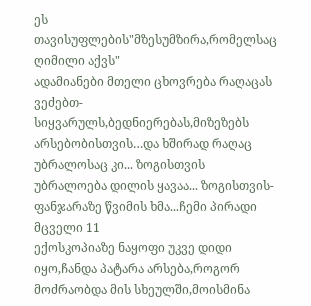ეს თავისუფლების"მზესუმზირა,რომელსაც ღიმილი აქვს"
ადამიანები მთელი ცხოვრება რაღაცას ვეძებთ-სიყვარულს,ბედნიერებას,მიზეზებს არსებობისთვის…და ხშირად რაღაც უბრალოსაც კი... ზოგისთვის უბრალოება დილის ყავაა... ზოგისთვის-ფანჯარაზე წვიმის ხმა...ჩემი პირადი მცველი 11
ექოსკოპიაზე ნაყოფი უკვე დიდი იყო,ჩანდა პატარა არსება,როგორ მოძრაობდა მის სხეულში,მოისმინა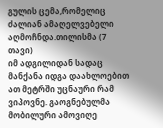გულის ცემა,რომელიც ძალიან ამაღელვებელი აღმოჩნდა.თილისმა (7 თავი)
იმ ადგილიდან სადაც მანქანა იდგა დაახლოებით ათ მეტრში უცნაური რამ ვიპოვნე. გაოგნებულმა მობილური ამოვიღე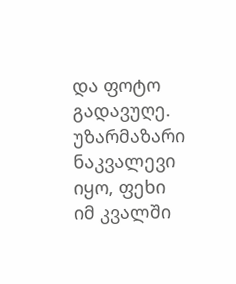და ფოტო გადავუღე. უზარმაზარი ნაკვალევი იყო, ფეხი იმ კვალში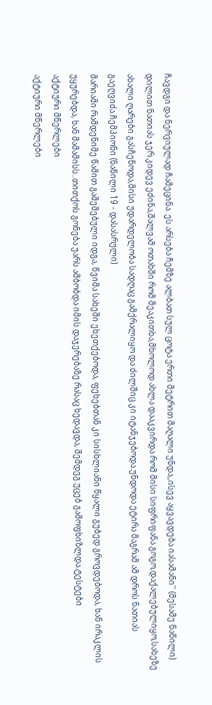ჩავდგი და ნერვიულად ჩამეცინა. ეს არსება ჩემზე ალბათ სულ ცოტა ერთი მეტრით მაღალი უნდა,,ისევ აყვავდება იასამანი'' (მესამე ნაწილი)
დილით ნათიას ჯერ კიდევ ეძინა,შალვამ ოთახში რომ შეაკითხა,მხოლოდ ახლა დააკვირდა რომ მისი სიფრიფანა გოგო,დაქალებულიყო,სახეზე ახალი ღარები გასჩენოდა,მისი უდარდელობა სადღაც გამქრალიყო და ძილშიც კი იტანჯებოდა.უნდოდა ეტირა მაგრამ ამ დროს ნათიას გაეღვიძა.ჩემპიონი (ნაწილი 19 - დასასრული)
მარიამი რამდენიმე წამით გაშეშებული იდგა, წვიმა სახეში ეხეთქებოდა, ფეხებთან კი სისხლიანი წყალი გუბედ გროვდებოდა, ხან ირაკლის უყურებდა, ხან მამამისს..თითქოს გონება უარს ამბობდა იმის დაჯერებაზე რასაც ხედავდა, შემდეგ უცებ გამოფხიზლდა.ტესტები
აქტიური მწერლები
აქტიური მწერლები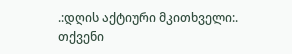.:დღის აქტიური მკითხველი:.
თქვენი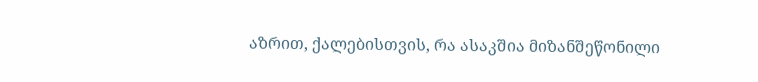აზრით, ქალებისთვის, რა ასაკშია მიზანშეწონილი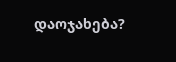დაოჯახება?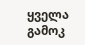ყველა გამოკ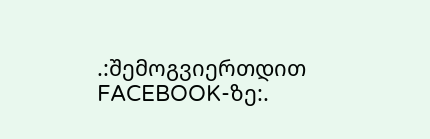.:შემოგვიერთდით FACEBOOK-ზე:.